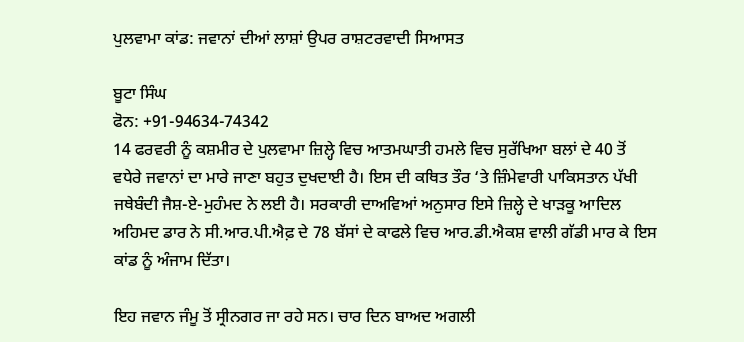ਪੁਲਵਾਮਾ ਕਾਂਡ: ਜਵਾਨਾਂ ਦੀਆਂ ਲਾਸ਼ਾਂ ਉਪਰ ਰਾਸ਼ਟਰਵਾਦੀ ਸਿਆਸਤ

ਬੂਟਾ ਸਿੰਘ
ਫੋਨ: +91-94634-74342
14 ਫਰਵਰੀ ਨੂੰ ਕਸ਼ਮੀਰ ਦੇ ਪੁਲਵਾਮਾ ਜ਼ਿਲ੍ਹੇ ਵਿਚ ਆਤਮਘਾਤੀ ਹਮਲੇ ਵਿਚ ਸੁਰੱਖਿਆ ਬਲਾਂ ਦੇ 40 ਤੋਂ ਵਧੇਰੇ ਜਵਾਨਾਂ ਦਾ ਮਾਰੇ ਜਾਣਾ ਬਹੁਤ ਦੁਖਦਾਈ ਹੈ। ਇਸ ਦੀ ਕਥਿਤ ਤੌਰ ‘ਤੇ ਜ਼ਿੰਮੇਵਾਰੀ ਪਾਕਿਸਤਾਨ ਪੱਖੀ ਜਥੇਬੰਦੀ ਜੈਸ਼-ਏ-ਮੁਹੰਮਦ ਨੇ ਲਈ ਹੈ। ਸਰਕਾਰੀ ਦਾਅਵਿਆਂ ਅਨੁਸਾਰ ਇਸੇ ਜ਼ਿਲ੍ਹੇ ਦੇ ਖਾੜਕੂ ਆਦਿਲ ਅਹਿਮਦ ਡਾਰ ਨੇ ਸੀ.ਆਰ.ਪੀ.ਐਫ਼ ਦੇ 78 ਬੱਸਾਂ ਦੇ ਕਾਫਲੇ ਵਿਚ ਆਰ.ਡੀ.ਐਕਸ਼ ਵਾਲੀ ਗੱਡੀ ਮਾਰ ਕੇ ਇਸ ਕਾਂਡ ਨੂੰ ਅੰਜਾਮ ਦਿੱਤਾ।

ਇਹ ਜਵਾਨ ਜੰਮੂ ਤੋਂ ਸ੍ਰੀਨਗਰ ਜਾ ਰਹੇ ਸਨ। ਚਾਰ ਦਿਨ ਬਾਅਦ ਅਗਲੀ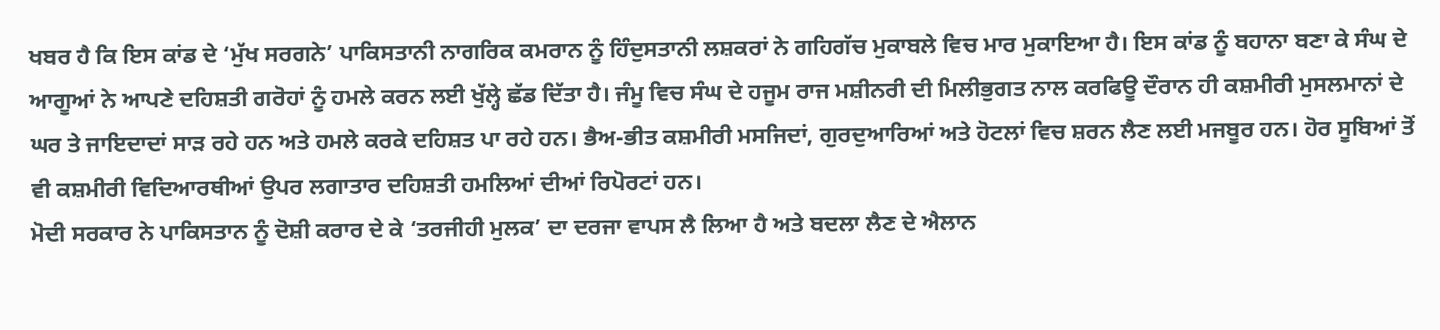ਖਬਰ ਹੈ ਕਿ ਇਸ ਕਾਂਡ ਦੇ ‘ਮੁੱਖ ਸਰਗਨੇ’ ਪਾਕਿਸਤਾਨੀ ਨਾਗਰਿਕ ਕਮਰਾਨ ਨੂੰ ਹਿੰਦੁਸਤਾਨੀ ਲਸ਼ਕਰਾਂ ਨੇ ਗਹਿਗੱਚ ਮੁਕਾਬਲੇ ਵਿਚ ਮਾਰ ਮੁਕਾਇਆ ਹੈ। ਇਸ ਕਾਂਡ ਨੂੰ ਬਹਾਨਾ ਬਣਾ ਕੇ ਸੰਘ ਦੇ ਆਗੂਆਂ ਨੇ ਆਪਣੇ ਦਹਿਸ਼ਤੀ ਗਰੋਹਾਂ ਨੂੰ ਹਮਲੇ ਕਰਨ ਲਈ ਖੁੱਲ੍ਹੇ ਛੱਡ ਦਿੱਤਾ ਹੈ। ਜੰਮੂ ਵਿਚ ਸੰਘ ਦੇ ਹਜੂਮ ਰਾਜ ਮਸ਼ੀਨਰੀ ਦੀ ਮਿਲੀਭੁਗਤ ਨਾਲ ਕਰਫਿਊ ਦੌਰਾਨ ਹੀ ਕਸ਼ਮੀਰੀ ਮੁਸਲਮਾਨਾਂ ਦੇ ਘਰ ਤੇ ਜਾਇਦਾਦਾਂ ਸਾੜ ਰਹੇ ਹਨ ਅਤੇ ਹਮਲੇ ਕਰਕੇ ਦਹਿਸ਼ਤ ਪਾ ਰਹੇ ਹਨ। ਭੈਅ-ਭੀਤ ਕਸ਼ਮੀਰੀ ਮਸਜਿਦਾਂ, ਗੁਰਦੁਆਰਿਆਂ ਅਤੇ ਹੋਟਲਾਂ ਵਿਚ ਸ਼ਰਨ ਲੈਣ ਲਈ ਮਜਬੂਰ ਹਨ। ਹੋਰ ਸੂਬਿਆਂ ਤੋਂ ਵੀ ਕਸ਼ਮੀਰੀ ਵਿਦਿਆਰਥੀਆਂ ਉਪਰ ਲਗਾਤਾਰ ਦਹਿਸ਼ਤੀ ਹਮਲਿਆਂ ਦੀਆਂ ਰਿਪੋਰਟਾਂ ਹਨ।
ਮੋਦੀ ਸਰਕਾਰ ਨੇ ਪਾਕਿਸਤਾਨ ਨੂੰ ਦੋਸ਼ੀ ਕਰਾਰ ਦੇ ਕੇ ‘ਤਰਜੀਹੀ ਮੁਲਕ’ ਦਾ ਦਰਜਾ ਵਾਪਸ ਲੈ ਲਿਆ ਹੈ ਅਤੇ ਬਦਲਾ ਲੈਣ ਦੇ ਐਲਾਨ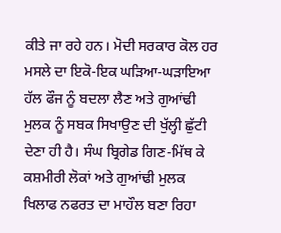ਕੀਤੇ ਜਾ ਰਹੇ ਹਨ। ਮੋਦੀ ਸਰਕਾਰ ਕੋਲ ਹਰ ਮਸਲੇ ਦਾ ਇਕੋ-ਇਕ ਘੜਿਆ-ਘੜਾਇਆ ਹੱਲ ਫੌਜ ਨੂੰ ਬਦਲਾ ਲੈਣ ਅਤੇ ਗੁਆਂਢੀ ਮੁਲਕ ਨੂੰ ਸਬਕ ਸਿਖਾਉਣ ਦੀ ਖੁੱਲ੍ਹੀ ਛੁੱਟੀ ਦੇਣਾ ਹੀ ਹੈ। ਸੰਘ ਬ੍ਰਿਗੇਡ ਗਿਣ-ਮਿੱਥ ਕੇ ਕਸ਼ਮੀਰੀ ਲੋਕਾਂ ਅਤੇ ਗੁਆਂਢੀ ਮੁਲਕ ਖਿਲਾਫ ਨਫਰਤ ਦਾ ਮਾਹੌਲ ਬਣਾ ਰਿਹਾ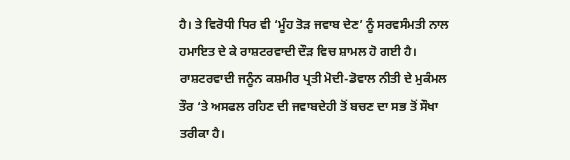ਹੈ। ਤੇ ਵਿਰੋਧੀ ਧਿਰ ਵੀ ‘ਮੂੰਹ ਤੋੜ ਜਵਾਬ ਦੇਣ’ ਨੂੰ ਸਰਵਸੰਮਤੀ ਨਾਲ ਹਮਾਇਤ ਦੇ ਕੇ ਰਾਸ਼ਟਰਵਾਦੀ ਦੌੜ ਵਿਚ ਸ਼ਾਮਲ ਹੋ ਗਈ ਹੈ।
ਰਾਸ਼ਟਰਵਾਦੀ ਜਨੂੰਨ ਕਸ਼ਮੀਰ ਪ੍ਰਤੀ ਮੋਦੀ-ਡੋਵਾਲ ਨੀਤੀ ਦੇ ਮੁਕੰਮਲ ਤੌਰ ‘ਤੇ ਅਸਫਲ ਰਹਿਣ ਦੀ ਜਵਾਬਦੇਹੀ ਤੋਂ ਬਚਣ ਦਾ ਸਭ ਤੋਂ ਸੌਖਾ ਤਰੀਕਾ ਹੈ।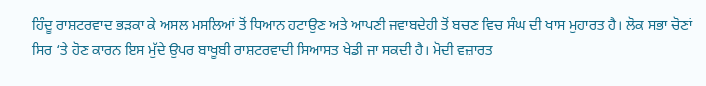ਹਿੰਦੂ ਰਾਸ਼ਟਰਵਾਦ ਭੜਕਾ ਕੇ ਅਸਲ ਮਸਲਿਆਂ ਤੋਂ ਧਿਆਨ ਹਟਾਉਣ ਅਤੇ ਆਪਣੀ ਜਵਾਬਦੇਹੀ ਤੋਂ ਬਚਣ ਵਿਚ ਸੰਘ ਦੀ ਖਾਸ ਮੁਹਾਰਤ ਹੈ। ਲੋਕ ਸਭਾ ਚੋਣਾਂ ਸਿਰ ‘ਤੇ ਹੋਣ ਕਾਰਨ ਇਸ ਮੁੱਦੇ ਉਪਰ ਬਾਖੂਬੀ ਰਾਸ਼ਟਰਵਾਦੀ ਸਿਆਸਤ ਖੇਡੀ ਜਾ ਸਕਦੀ ਹੈ। ਮੋਦੀ ਵਜ਼ਾਰਤ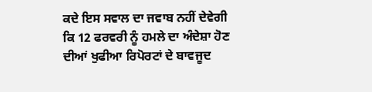ਕਦੇ ਇਸ ਸਵਾਲ ਦਾ ਜਵਾਬ ਨਹੀਂ ਦੇਵੇਗੀ ਕਿ 12 ਫਰਵਰੀ ਨੂੰ ਹਮਲੇ ਦਾ ਅੰਦੇਸ਼ਾ ਹੋਣ ਦੀਆਂ ਖੁਫੀਆ ਰਿਪੋਰਟਾਂ ਦੇ ਬਾਵਜੂਦ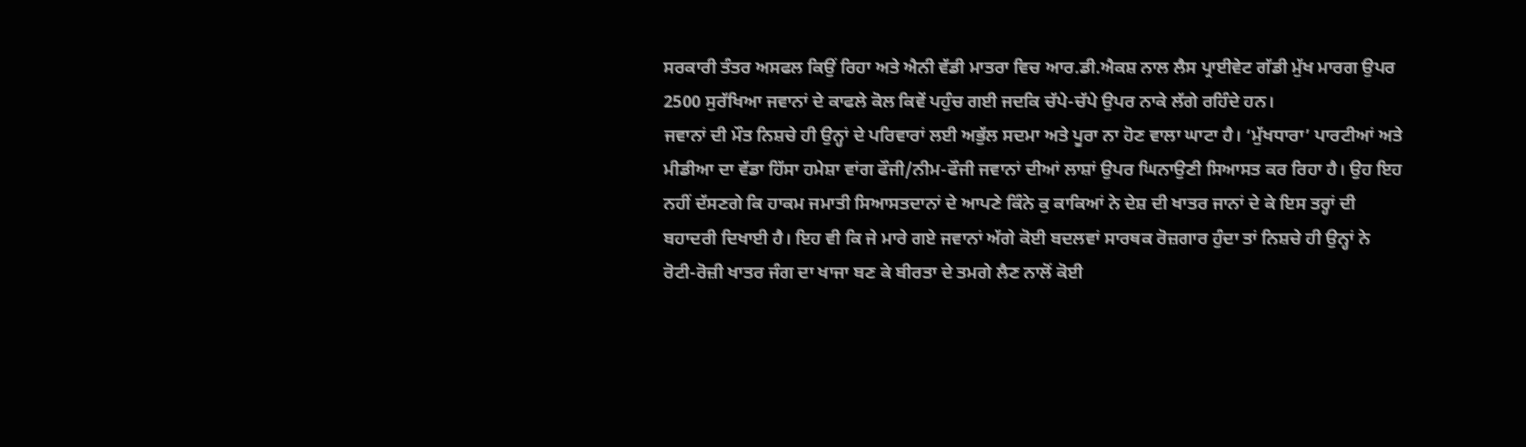ਸਰਕਾਰੀ ਤੰਤਰ ਅਸਫਲ ਕਿਉਂ ਰਿਹਾ ਅਤੇ ਐਨੀ ਵੱਡੀ ਮਾਤਰਾ ਵਿਚ ਆਰ.ਡੀ.ਐਕਸ਼ ਨਾਲ ਲੈਸ ਪ੍ਰਾਈਵੇਟ ਗੱਡੀ ਮੁੱਖ ਮਾਰਗ ਉਪਰ 2500 ਸੁਰੱਖਿਆ ਜਵਾਨਾਂ ਦੇ ਕਾਫਲੇ ਕੋਲ ਕਿਵੇਂ ਪਹੁੰਚ ਗਈ ਜਦਕਿ ਚੱਪੇ-ਚੱਪੇ ਉਪਰ ਨਾਕੇ ਲੱਗੇ ਰਹਿੰਦੇ ਹਨ।
ਜਵਾਨਾਂ ਦੀ ਮੌਤ ਨਿਸ਼ਚੇ ਹੀ ਉਨ੍ਹਾਂ ਦੇ ਪਰਿਵਾਰਾਂ ਲਈ ਅਭੁੱਲ ਸਦਮਾ ਅਤੇ ਪੂਰਾ ਨਾ ਹੋਣ ਵਾਲਾ ਘਾਟਾ ਹੈ। ‘ਮੁੱਖਧਾਰਾ’ ਪਾਰਟੀਆਂ ਅਤੇ ਮੀਡੀਆ ਦਾ ਵੱਡਾ ਹਿੱਸਾ ਹਮੇਸ਼ਾ ਵਾਂਗ ਫੌਜੀ/ਨੀਮ-ਫੌਜੀ ਜਵਾਨਾਂ ਦੀਆਂ ਲਾਸ਼ਾਂ ਉਪਰ ਘਿਨਾਉਣੀ ਸਿਆਸਤ ਕਰ ਰਿਹਾ ਹੈ। ਉਹ ਇਹ ਨਹੀਂ ਦੱਸਣਗੇ ਕਿ ਹਾਕਮ ਜਮਾਤੀ ਸਿਆਸਤਦਾਨਾਂ ਦੇ ਆਪਣੇ ਕਿੰਨੇ ਕੁ ਕਾਕਿਆਂ ਨੇ ਦੇਸ਼ ਦੀ ਖਾਤਰ ਜਾਨਾਂ ਦੇ ਕੇ ਇਸ ਤਰ੍ਹਾਂ ਦੀ ਬਹਾਦਰੀ ਦਿਖਾਈ ਹੈ। ਇਹ ਵੀ ਕਿ ਜੇ ਮਾਰੇ ਗਏ ਜਵਾਨਾਂ ਅੱਗੇ ਕੋਈ ਬਦਲਵਾਂ ਸਾਰਥਕ ਰੋਜ਼ਗਾਰ ਹੁੰਦਾ ਤਾਂ ਨਿਸ਼ਚੇ ਹੀ ਉਨ੍ਹਾਂ ਨੇ ਰੋਟੀ-ਰੋਜ਼ੀ ਖਾਤਰ ਜੰਗ ਦਾ ਖਾਜਾ ਬਣ ਕੇ ਬੀਰਤਾ ਦੇ ਤਮਗੇ ਲੈਣ ਨਾਲੋਂ ਕੋਈ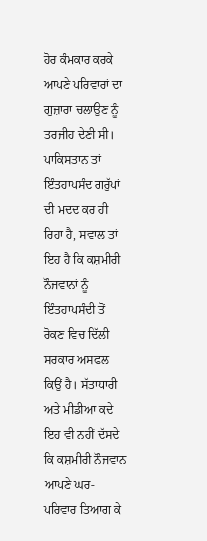ਹੋਰ ਕੰਮਕਾਰ ਕਰਕੇ ਆਪਣੇ ਪਰਿਵਾਰਾਂ ਦਾ ਗੁਜ਼ਾਰਾ ਚਲਾਉਣ ਨੂੰ ਤਰਜੀਹ ਦੇਣੀ ਸੀ।
ਪਾਕਿਸਤਾਨ ਤਾਂ ਇੰਤਹਾਪਸੰਦ ਗਰੁੱਪਾਂ ਦੀ ਮਦਦ ਕਰ ਹੀ ਰਿਹਾ ਹੈ, ਸਵਾਲ ਤਾਂ ਇਹ ਹੈ ਕਿ ਕਸ਼ਮੀਰੀ ਨੌਜਵਾਨਾਂ ਨੂੰ ਇੰਤਹਾਪਸੰਦੀ ਤੋਂ ਰੋਕਣ ਵਿਚ ਦਿੱਲੀ ਸਰਕਾਰ ਅਸਫਲ ਕਿਉਂ ਹੈ। ਸੱਤਾਧਾਰੀ ਅਤੇ ਮੀਡੀਆ ਕਦੇ ਇਹ ਵੀ ਨਹੀਂ ਦੱਸਦੇ ਕਿ ਕਸ਼ਮੀਰੀ ਨੌਜਵਾਨ ਆਪਣੇ ਘਰ-ਪਰਿਵਾਰ ਤਿਆਗ ਕੇ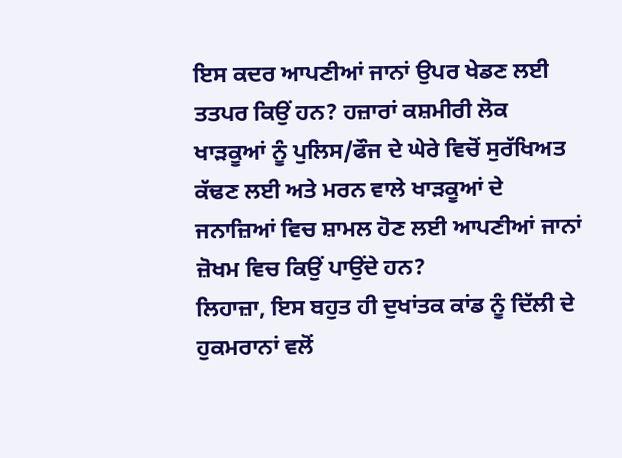ਇਸ ਕਦਰ ਆਪਣੀਆਂ ਜਾਨਾਂ ਉਪਰ ਖੇਡਣ ਲਈ ਤਤਪਰ ਕਿਉਂ ਹਨ? ਹਜ਼ਾਰਾਂ ਕਸ਼ਮੀਰੀ ਲੋਕ ਖਾੜਕੂਆਂ ਨੂੰ ਪੁਲਿਸ/ਫੌਜ ਦੇ ਘੇਰੇ ਵਿਚੋਂ ਸੁਰੱਖਿਅਤ ਕੱਢਣ ਲਈ ਅਤੇ ਮਰਨ ਵਾਲੇ ਖਾੜਕੂਆਂ ਦੇ ਜਨਾਜ਼ਿਆਂ ਵਿਚ ਸ਼ਾਮਲ ਹੋਣ ਲਈ ਆਪਣੀਆਂ ਜਾਨਾਂ ਜ਼ੋਖਮ ਵਿਚ ਕਿਉਂ ਪਾਉਂਦੇ ਹਨ?
ਲਿਹਾਜ਼ਾ, ਇਸ ਬਹੁਤ ਹੀ ਦੁਖਾਂਤਕ ਕਾਂਡ ਨੂੰ ਦਿੱਲੀ ਦੇ ਹੁਕਮਰਾਨਾਂ ਵਲੋਂ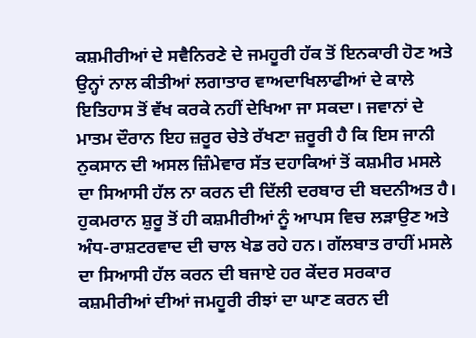ਕਸ਼ਮੀਰੀਆਂ ਦੇ ਸਵੈਨਿਰਣੇ ਦੇ ਜਮਹੂਰੀ ਹੱਕ ਤੋਂ ਇਨਕਾਰੀ ਹੋਣ ਅਤੇ ਉਨ੍ਹਾਂ ਨਾਲ ਕੀਤੀਆਂ ਲਗਾਤਾਰ ਵਾਅਦਾਖਿਲਾਫੀਆਂ ਦੇ ਕਾਲੇ ਇਤਿਹਾਸ ਤੋਂ ਵੱਖ ਕਰਕੇ ਨਹੀਂ ਦੇਖਿਆ ਜਾ ਸਕਦਾ। ਜਵਾਨਾਂ ਦੇ ਮਾਤਮ ਦੌਰਾਨ ਇਹ ਜ਼ਰੂਰ ਚੇਤੇ ਰੱਖਣਾ ਜ਼ਰੂਰੀ ਹੈ ਕਿ ਇਸ ਜਾਨੀ ਨੁਕਸਾਨ ਦੀ ਅਸਲ ਜ਼ਿੰਮੇਵਾਰ ਸੱਤ ਦਹਾਕਿਆਂ ਤੋਂ ਕਸ਼ਮੀਰ ਮਸਲੇ ਦਾ ਸਿਆਸੀ ਹੱਲ ਨਾ ਕਰਨ ਦੀ ਦਿੱਲੀ ਦਰਬਾਰ ਦੀ ਬਦਨੀਅਤ ਹੈ। ਹੁਕਮਰਾਨ ਸ਼ੁਰੂ ਤੋਂ ਹੀ ਕਸ਼ਮੀਰੀਆਂ ਨੂੰ ਆਪਸ ਵਿਚ ਲੜਾਉਣ ਅਤੇ ਅੰਧ-ਰਾਸ਼ਟਰਵਾਦ ਦੀ ਚਾਲ ਖੇਡ ਰਹੇ ਹਨ। ਗੱਲਬਾਤ ਰਾਹੀਂ ਮਸਲੇ ਦਾ ਸਿਆਸੀ ਹੱਲ ਕਰਨ ਦੀ ਬਜਾਏ ਹਰ ਕੇਂਦਰ ਸਰਕਾਰ ਕਸ਼ਮੀਰੀਆਂ ਦੀਆਂ ਜਮਹੂਰੀ ਰੀਝਾਂ ਦਾ ਘਾਣ ਕਰਨ ਦੀ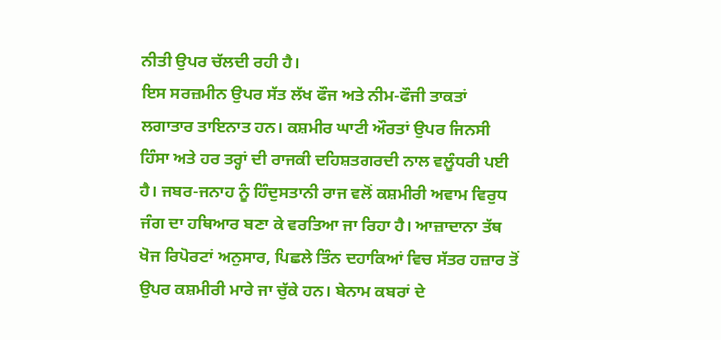ਨੀਤੀ ਉਪਰ ਚੱਲਦੀ ਰਹੀ ਹੈ।
ਇਸ ਸਰਜ਼ਮੀਨ ਉਪਰ ਸੱਤ ਲੱਖ ਫੌਜ ਅਤੇ ਨੀਮ-ਫੌਜੀ ਤਾਕਤਾਂ ਲਗਾਤਾਰ ਤਾਇਨਾਤ ਹਨ। ਕਸ਼ਮੀਰ ਘਾਟੀ ਔਰਤਾਂ ਉਪਰ ਜਿਨਸੀ ਹਿੰਸਾ ਅਤੇ ਹਰ ਤਰ੍ਹਾਂ ਦੀ ਰਾਜਕੀ ਦਹਿਸ਼ਤਗਰਦੀ ਨਾਲ ਵਲੂੰਧਰੀ ਪਈ ਹੈ। ਜਬਰ-ਜਨਾਹ ਨੂੰ ਹਿੰਦੁਸਤਾਨੀ ਰਾਜ ਵਲੋਂ ਕਸ਼ਮੀਰੀ ਅਵਾਮ ਵਿਰੁਧ ਜੰਗ ਦਾ ਹਥਿਆਰ ਬਣਾ ਕੇ ਵਰਤਿਆ ਜਾ ਰਿਹਾ ਹੈ। ਆਜ਼ਾਦਾਨਾ ਤੱਥ ਖੋਜ ਰਿਪੋਰਟਾਂ ਅਨੁਸਾਰ, ਪਿਛਲੇ ਤਿੰਨ ਦਹਾਕਿਆਂ ਵਿਚ ਸੱਤਰ ਹਜ਼ਾਰ ਤੋਂ ਉਪਰ ਕਸ਼ਮੀਰੀ ਮਾਰੇ ਜਾ ਚੁੱਕੇ ਹਨ। ਬੇਨਾਮ ਕਬਰਾਂ ਦੇ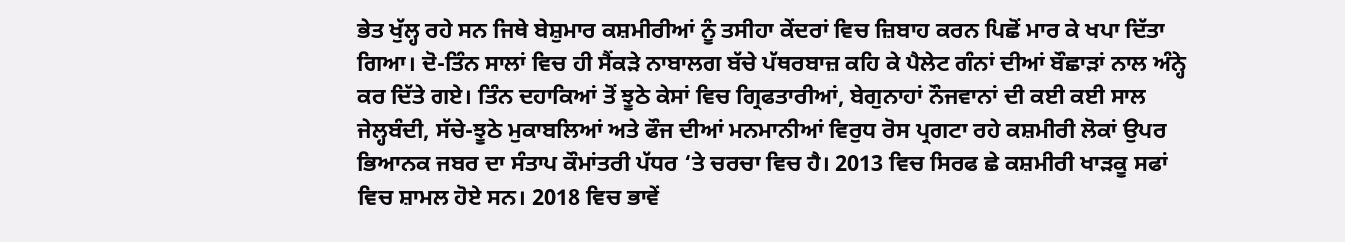ਭੇਤ ਖੁੱਲ੍ਹ ਰਹੇ ਸਨ ਜਿਥੇ ਬੇਸ਼ੁਮਾਰ ਕਸ਼ਮੀਰੀਆਂ ਨੂੰ ਤਸੀਹਾ ਕੇਂਦਰਾਂ ਵਿਚ ਜ਼ਿਬਾਹ ਕਰਨ ਪਿਛੋਂ ਮਾਰ ਕੇ ਖਪਾ ਦਿੱਤਾ ਗਿਆ। ਦੋ-ਤਿੰਨ ਸਾਲਾਂ ਵਿਚ ਹੀ ਸੈਂਕੜੇ ਨਾਬਾਲਗ ਬੱਚੇ ਪੱਥਰਬਾਜ਼ ਕਹਿ ਕੇ ਪੈਲੇਟ ਗੰਨਾਂ ਦੀਆਂ ਬੌਛਾੜਾਂ ਨਾਲ ਅੰਨ੍ਹੇ ਕਰ ਦਿੱਤੇ ਗਏ। ਤਿੰਨ ਦਹਾਕਿਆਂ ਤੋਂ ਝੂਠੇ ਕੇਸਾਂ ਵਿਚ ਗ੍ਰਿਫਤਾਰੀਆਂ, ਬੇਗੁਨਾਹਾਂ ਨੌਜਵਾਨਾਂ ਦੀ ਕਈ ਕਈ ਸਾਲ ਜੇਲ੍ਹਬੰਦੀ, ਸੱਚੇ-ਝੂਠੇ ਮੁਕਾਬਲਿਆਂ ਅਤੇ ਫੌਜ ਦੀਆਂ ਮਨਮਾਨੀਆਂ ਵਿਰੁਧ ਰੋਸ ਪ੍ਰਗਟਾ ਰਹੇ ਕਸ਼ਮੀਰੀ ਲੋਕਾਂ ਉਪਰ ਭਿਆਨਕ ਜਬਰ ਦਾ ਸੰਤਾਪ ਕੌਮਾਂਤਰੀ ਪੱਧਰ ‘ਤੇ ਚਰਚਾ ਵਿਚ ਹੈ। 2013 ਵਿਚ ਸਿਰਫ ਛੇ ਕਸ਼ਮੀਰੀ ਖਾੜਕੂ ਸਫਾਂ ਵਿਚ ਸ਼ਾਮਲ ਹੋਏ ਸਨ। 2018 ਵਿਚ ਭਾਵੇਂ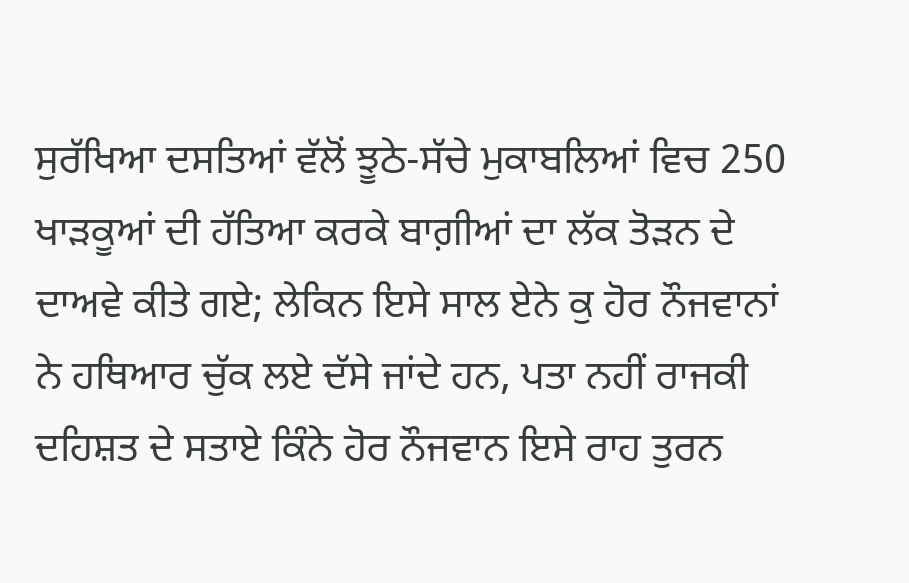ਸੁਰੱਖਿਆ ਦਸਤਿਆਂ ਵੱਲੋਂ ਝੂਠੇ-ਸੱਚੇ ਮੁਕਾਬਲਿਆਂ ਵਿਚ 250 ਖਾੜਕੂਆਂ ਦੀ ਹੱਤਿਆ ਕਰਕੇ ਬਾਗ਼ੀਆਂ ਦਾ ਲੱਕ ਤੋੜਨ ਦੇ ਦਾਅਵੇ ਕੀਤੇ ਗਏ; ਲੇਕਿਨ ਇਸੇ ਸਾਲ ਏਨੇ ਕੁ ਹੋਰ ਨੌਜਵਾਨਾਂ ਨੇ ਹਥਿਆਰ ਚੁੱਕ ਲਏ ਦੱਸੇ ਜਾਂਦੇ ਹਨ, ਪਤਾ ਨਹੀਂ ਰਾਜਕੀ ਦਹਿਸ਼ਤ ਦੇ ਸਤਾਏ ਕਿੰਨੇ ਹੋਰ ਨੌਜਵਾਨ ਇਸੇ ਰਾਹ ਤੁਰਨ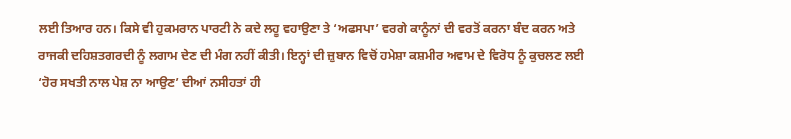ਲਈ ਤਿਆਰ ਹਨ। ਕਿਸੇ ਵੀ ਹੁਕਮਰਾਨ ਪਾਰਟੀ ਨੇ ਕਦੇ ਲਹੂ ਵਹਾਉਣਾ ਤੇ ‘ਅਫਸਪਾ’ ਵਰਗੇ ਕਾਨੂੰਨਾਂ ਦੀ ਵਰਤੋਂ ਕਰਨਾ ਬੰਦ ਕਰਨ ਅਤੇ ਰਾਜਕੀ ਦਹਿਸ਼ਤਗਰਦੀ ਨੂੰ ਲਗਾਮ ਦੇਣ ਦੀ ਮੰਗ ਨਹੀਂ ਕੀਤੀ। ਇਨ੍ਹਾਂ ਦੀ ਜ਼ੁਬਾਨ ਵਿਚੋਂ ਹਮੇਸ਼ਾ ਕਸ਼ਮੀਰ ਅਵਾਮ ਦੇ ਵਿਰੋਧ ਨੂੰ ਕੁਚਲਣ ਲਈ ‘ਹੋਰ ਸਖਤੀ ਨਾਲ ਪੇਸ਼ ਨਾ ਆਉਣ’ ਦੀਆਂ ਨਸੀਹਤਾਂ ਹੀ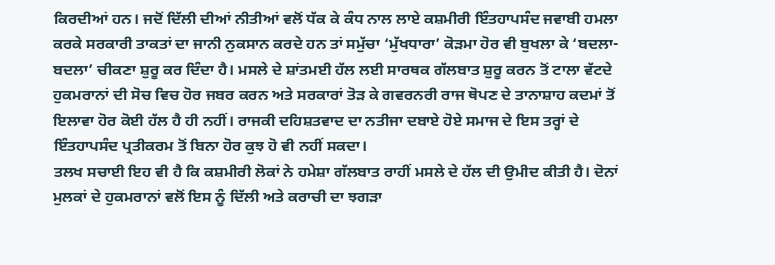ਕਿਰਦੀਆਂ ਹਨ। ਜਦੋਂ ਦਿੱਲੀ ਦੀਆਂ ਨੀਤੀਆਂ ਵਲੋਂ ਧੱਕ ਕੇ ਕੰਧ ਨਾਲ ਲਾਏ ਕਸ਼ਮੀਰੀ ਇੰਤਹਾਪਸੰਦ ਜਵਾਬੀ ਹਮਲਾ ਕਰਕੇ ਸਰਕਾਰੀ ਤਾਕਤਾਂ ਦਾ ਜਾਨੀ ਨੁਕਸਾਨ ਕਰਦੇ ਹਨ ਤਾਂ ਸਮੁੱਚਾ ‘ਮੁੱਖਧਾਰਾ’ ਕੋੜਮਾ ਹੋਰ ਵੀ ਬੁਖਲਾ ਕੇ ‘ਬਦਲਾ-ਬਦਲਾ’ ਚੀਕਣਾ ਸ਼ੁਰੂ ਕਰ ਦਿੰਦਾ ਹੈ। ਮਸਲੇ ਦੇ ਸ਼ਾਂਤਮਈ ਹੱਲ ਲਈ ਸਾਰਥਕ ਗੱਲਬਾਤ ਸ਼ੁਰੂ ਕਰਨ ਤੋਂ ਟਾਲਾ ਵੱਟਦੇ ਹੁਕਮਰਾਨਾਂ ਦੀ ਸੋਚ ਵਿਚ ਹੋਰ ਜਬਰ ਕਰਨ ਅਤੇ ਸਰਕਾਰਾਂ ਤੋੜ ਕੇ ਗਵਰਨਰੀ ਰਾਜ ਥੋਪਣ ਦੇ ਤਾਨਾਸ਼ਾਹ ਕਦਮਾਂ ਤੋਂ ਇਲਾਵਾ ਹੋਰ ਕੋਈ ਹੱਲ ਹੈ ਹੀ ਨਹੀਂ। ਰਾਜਕੀ ਦਹਿਸ਼ਤਵਾਦ ਦਾ ਨਤੀਜਾ ਦਬਾਏ ਹੋਏ ਸਮਾਜ ਦੇ ਇਸ ਤਰ੍ਹਾਂ ਦੇ ਇੰਤਹਾਪਸੰਦ ਪ੍ਰਤੀਕਰਮ ਤੋਂ ਬਿਨਾ ਹੋਰ ਕੁਝ ਹੋ ਵੀ ਨਹੀਂ ਸਕਦਾ।
ਤਲਖ ਸਚਾਈ ਇਹ ਵੀ ਹੈ ਕਿ ਕਸ਼ਮੀਰੀ ਲੋਕਾਂ ਨੇ ਹਮੇਸ਼ਾ ਗੱਲਬਾਤ ਰਾਹੀਂ ਮਸਲੇ ਦੇ ਹੱਲ ਦੀ ਉਮੀਦ ਕੀਤੀ ਹੈ। ਦੋਨਾਂ ਮੁਲਕਾਂ ਦੇ ਹੁਕਮਰਾਨਾਂ ਵਲੋਂ ਇਸ ਨੂੰ ਦਿੱਲੀ ਅਤੇ ਕਰਾਚੀ ਦਾ ਝਗੜਾ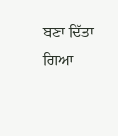ਬਣਾ ਦਿੱਤਾ ਗਿਆ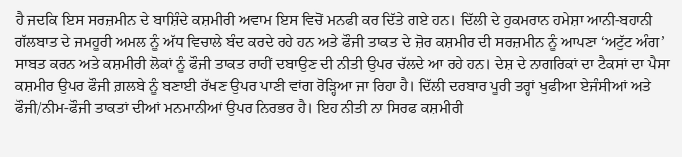ਹੈ ਜਦਕਿ ਇਸ ਸਰਜ਼ਮੀਨ ਦੇ ਬਾਸ਼ਿੰਦੇ ਕਸ਼ਮੀਰੀ ਅਵਾਮ ਇਸ ਵਿਚੋਂ ਮਨਫੀ ਕਰ ਦਿੱਤੇ ਗਏ ਹਨ। ਦਿੱਲੀ ਦੇ ਹੁਕਮਰਾਨ ਹਮੇਸ਼ਾ ਆਨੀ-ਬਹਾਨੀ ਗੱਲਬਾਤ ਦੇ ਜਮਹੂਰੀ ਅਮਲ ਨੂੰ ਅੱਧ ਵਿਚਾਲੇ ਬੰਦ ਕਰਦੇ ਰਹੇ ਹਨ ਅਤੇ ਫੌਜੀ ਤਾਕਤ ਦੇ ਜ਼ੋਰ ਕਸ਼ਮੀਰ ਦੀ ਸਰਜ਼ਮੀਨ ਨੂੰ ਆਪਣਾ ‘ਅਟੁੱਟ ਅੰਗ’ ਸਾਬਤ ਕਰਨ ਅਤੇ ਕਸ਼ਮੀਰੀ ਲੋਕਾਂ ਨੂੰ ਫੌਜੀ ਤਾਕਤ ਰਾਹੀਂ ਦਬਾਉਣ ਦੀ ਨੀਤੀ ਉਪਰ ਚੱਲਦੇ ਆ ਰਹੇ ਹਨ। ਦੇਸ਼ ਦੇ ਨਾਗਰਿਕਾਂ ਦਾ ਟੈਕਸਾਂ ਦਾ ਪੈਸਾ ਕਸ਼ਮੀਰ ਉਪਰ ਫੌਜੀ ਗ਼ਲਬੇ ਨੂੰ ਬਣਾਈ ਰੱਖਣ ਉਪਰ ਪਾਣੀ ਵਾਂਗ ਰੋੜ੍ਹਿਆ ਜਾ ਰਿਹਾ ਹੈ। ਦਿੱਲੀ ਦਰਬਾਰ ਪੂਰੀ ਤਰ੍ਹਾਂ ਖੁਫੀਆ ਏਜੰਸੀਆਂ ਅਤੇ ਫੌਜੀ/ਨੀਮ-ਫੌਜੀ ਤਾਕਤਾਂ ਦੀਆਂ ਮਨਮਾਨੀਆਂ ਉਪਰ ਨਿਰਭਰ ਹੈ। ਇਹ ਨੀਤੀ ਨਾ ਸਿਰਫ ਕਸ਼ਮੀਰੀ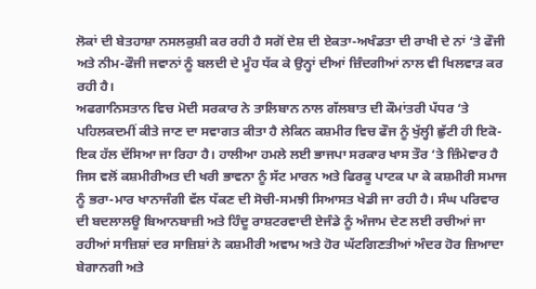ਲੋਕਾਂ ਦੀ ਬੇਤਹਾਸ਼ਾ ਨਸਲਕੁਸ਼ੀ ਕਰ ਰਹੀ ਹੈ ਸਗੋਂ ਦੇਸ਼ ਦੀ ਏਕਤਾ-ਅਖੰਡਤਾ ਦੀ ਰਾਖੀ ਦੇ ਨਾਂ ‘ਤੇ ਫੌਜੀ ਅਤੇ ਨੀਮ-ਫੌਜੀ ਜਵਾਨਾਂ ਨੂੰ ਬਲਦੀ ਦੇ ਮੂੰਹ ਧੱਕ ਕੇ ਉਨ੍ਹਾਂ ਦੀਆਂ ਜ਼ਿੰਦਗੀਆਂ ਨਾਲ ਵੀ ਖਿਲਵਾੜ ਕਰ ਰਹੀ ਹੈ।
ਅਫਗਾਨਿਸਤਾਨ ਵਿਚ ਮੋਦੀ ਸਰਕਾਰ ਨੇ ਤਾਲਿਬਾਨ ਨਾਲ ਗੱਲਬਾਤ ਦੀ ਕੌਮਾਂਤਰੀ ਪੱਧਰ ‘ਤੇ ਪਹਿਲਕਦਮੀਂ ਕੀਤੇ ਜਾਣ ਦਾ ਸਵਾਗਤ ਕੀਤਾ ਹੈ ਲੇਕਿਨ ਕਸ਼ਮੀਰ ਵਿਚ ਫੌਜ ਨੂੰ ਖੁੱਲ੍ਹੀ ਛੁੱਟੀ ਹੀ ਇਕੋ-ਇਕ ਹੱਲ ਦੱਸਿਆ ਜਾ ਰਿਹਾ ਹੈ। ਹਾਲੀਆ ਹਮਲੇ ਲਈ ਭਾਜਪਾ ਸਰਕਾਰ ਖਾਸ ਤੌਰ ‘ਤੇ ਜ਼ਿੰਮੇਵਾਰ ਹੈ ਜਿਸ ਵਲੋਂ ਕਸ਼ਮੀਰੀਅਤ ਦੀ ਖਰੀ ਭਾਵਨਾ ਨੂੰ ਸੱਟ ਮਾਰਨ ਅਤੇ ਫਿਰਕੂ ਪਾਟਕ ਪਾ ਕੇ ਕਸ਼ਮੀਰੀ ਸਮਾਜ ਨੂੰ ਭਰਾ-ਮਾਰ ਖਾਨਾਜੰਗੀ ਵੱਲ ਧੱਕਣ ਦੀ ਸੋਚੀ-ਸਮਝੀ ਸਿਆਸਤ ਖੇਡੀ ਜਾ ਰਹੀ ਹੈ। ਸੰਘ ਪਰਿਵਾਰ ਦੀ ਬਦਲਾਲਊ ਬਿਆਨਬਾਜ਼ੀ ਅਤੇ ਹਿੰਦੂ ਰਾਸ਼ਟਰਵਾਦੀ ਏਜੰਡੇ ਨੂੰ ਅੰਜਾਮ ਦੇਣ ਲਈ ਰਚੀਆਂ ਜਾ ਰਹੀਆਂ ਸਾਜ਼ਿਸ਼ਾਂ ਦਰ ਸਾਜ਼ਿਸ਼ਾਂ ਨੇ ਕਸ਼ਮੀਰੀ ਅਵਾਮ ਅਤੇ ਹੋਰ ਘੱਟਗਿਣਤੀਆਂ ਅੰਦਰ ਹੋਰ ਜ਼ਿਆਦਾ ਬੇਗਾਨਗੀ ਅਤੇ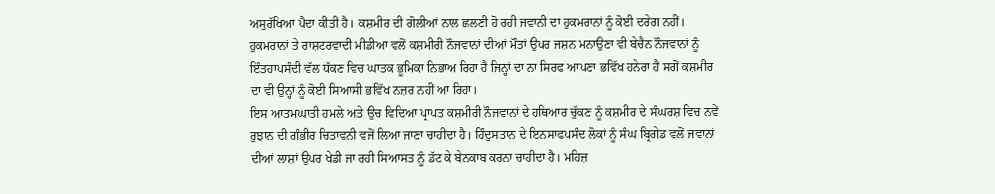ਅਸੁਰੱਖਿਆ ਪੈਦਾ ਕੀਤੀ ਹੈ। ਕਸ਼ਮੀਰ ਦੀ ਗੋਲੀਆਂ ਨਾਲ ਛਲਣੀ ਹੋ ਰਹੀ ਜਵਾਨੀ ਦਾ ਹੁਕਮਰਾਨਾਂ ਨੂੰ ਕੋਈ ਦਰੇਗ ਨਹੀਂ। ਹੁਕਮਰਾਨਾਂ ਤੇ ਰਾਸ਼ਟਰਵਾਦੀ ਮੀਡੀਆ ਵਲੋਂ ਕਸ਼ਮੀਰੀ ਨੌਜਵਾਨਾਂ ਦੀਆਂ ਮੌਤਾਂ ਉਪਰ ਜਸ਼ਨ ਮਨਾਉਣਾ ਵੀ ਬੇਚੈਨ ਨੌਜਵਾਨਾਂ ਨੂੰ ਇੰਤਹਾਪਸੰਦੀ ਵੱਲ ਧੱਕਣ ਵਿਚ ਘਾਤਕ ਭੂਮਿਕਾ ਨਿਭਾਅ ਰਿਹਾ ਹੈ ਜਿਨ੍ਹਾਂ ਦਾ ਨਾ ਸਿਰਫ ਆਪਣਾ ਭਵਿੱਖ ਹਨੇਰਾ ਹੈ ਸਗੋਂ ਕਸ਼ਮੀਰ ਦਾ ਵੀ ਉਨ੍ਹਾਂ ਨੂੰ ਕੋਈ ਸਿਆਸੀ ਭਵਿੱਖ ਨਜ਼ਰ ਨਹੀਂ ਆ ਰਿਹਾ।
ਇਸ ਆਤਮਘਾਤੀ ਹਮਲੇ ਅਤੇ ਉਚ ਵਿਦਿਆ ਪ੍ਰਾਪਤ ਕਸ਼ਮੀਰੀ ਨੌਜਵਾਨਾਂ ਦੇ ਹਥਿਆਰ ਚੁੱਕਣ ਨੂੰ ਕਸ਼ਮੀਰ ਦੇ ਸੰਘਰਸ਼ ਵਿਚ ਨਵੇਂ ਰੁਝਾਨ ਦੀ ਗੰਭੀਰ ਚਿਤਾਵਨੀ ਵਜੋਂ ਲਿਆ ਜਾਣਾ ਚਾਹੀਦਾ ਹੈ। ਹਿੰਦੁਸਤਾਨ ਦੇ ਇਨਸਾਫਪਸੰਦ ਲੋਕਾਂ ਨੂੰ ਸੰਘ ਬ੍ਰਿਗੇਡ ਵਲੋਂ ਜਵਾਨਾਂ ਦੀਆਂ ਲਾਸ਼ਾਂ ਉਪਰ ਖੇਡੀ ਜਾ ਰਹੀ ਸਿਆਸਤ ਨੂੰ ਡੱਟ ਕੇ ਬੇਨਕਾਬ ਕਰਨਾ ਚਾਹੀਦਾ ਹੈ। ਮਹਿਜ਼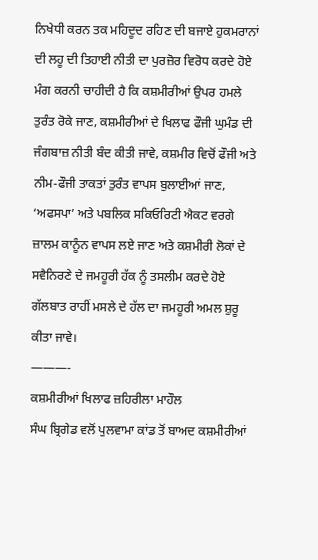ਨਿਖੇਧੀ ਕਰਨ ਤਕ ਮਹਿਦੂਦ ਰਹਿਣ ਦੀ ਬਜਾਏ ਹੁਕਮਰਾਨਾਂ ਦੀ ਲਹੂ ਦੀ ਤਿਹਾਈ ਨੀਤੀ ਦਾ ਪੁਰਜ਼ੋਰ ਵਿਰੋਧ ਕਰਦੇ ਹੋਏ ਮੰਗ ਕਰਨੀ ਚਾਹੀਦੀ ਹੈ ਕਿ ਕਸ਼ਮੀਰੀਆਂ ਉਪਰ ਹਮਲੇ ਤੁਰੰਤ ਰੋਕੇ ਜਾਣ, ਕਸ਼ਮੀਰੀਆਂ ਦੇ ਖਿਲਾਫ ਫੌਜੀ ਘੁਮੰਡ ਦੀ ਜੰਗਬਾਜ਼ ਨੀਤੀ ਬੰਦ ਕੀਤੀ ਜਾਵੇ, ਕਸ਼ਮੀਰ ਵਿਚੋਂ ਫੌਜੀ ਅਤੇ ਨੀਮ-ਫੌਜੀ ਤਾਕਤਾਂ ਤੁਰੰਤ ਵਾਪਸ ਬੁਲਾਈਆਂ ਜਾਣ, ‘ਅਫਸਪਾ’ ਅਤੇ ਪਬਲਿਕ ਸਕਿਓਰਿਟੀ ਐਕਟ ਵਰਗੇ ਜ਼ਾਲਮ ਕਾਨੂੰਨ ਵਾਪਸ ਲਏ ਜਾਣ ਅਤੇ ਕਸ਼ਮੀਰੀ ਲੋਕਾਂ ਦੇ ਸਵੈਨਿਰਣੇ ਦੇ ਜਮਹੂਰੀ ਹੱਕ ਨੂੰ ਤਸਲੀਮ ਕਰਦੇ ਹੋਏ ਗੱਲਬਾਤ ਰਾਹੀਂ ਮਸਲੇ ਦੇ ਹੱਲ ਦਾ ਜਮਹੂਰੀ ਅਮਲ ਸ਼ੁਰੂ ਕੀਤਾ ਜਾਵੇ।
———-
ਕਸ਼ਮੀਰੀਆਂ ਖਿਲਾਫ ਜ਼ਹਿਰੀਲਾ ਮਾਹੌਲ
ਸੰਘ ਬ੍ਰਿਗੇਡ ਵਲੋਂ ਪੁਲਵਾਮਾ ਕਾਂਡ ਤੋਂ ਬਾਅਦ ਕਸ਼ਮੀਰੀਆਂ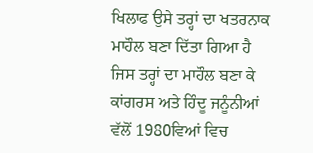ਖਿਲਾਫ ਉਸੇ ਤਰ੍ਹਾਂ ਦਾ ਖਤਰਨਾਕ ਮਾਹੌਲ ਬਣਾ ਦਿੱਤਾ ਗਿਆ ਹੈ ਜਿਸ ਤਰ੍ਹਾਂ ਦਾ ਮਾਹੌਲ ਬਣਾ ਕੇ ਕਾਂਗਰਸ ਅਤੇ ਹਿੰਦੂ ਜਨੂੰਨੀਆਂ ਵੱਲੋਂ 1980ਵਿਆਂ ਵਿਚ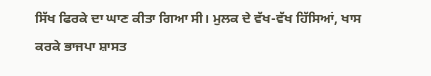ਸਿੱਖ ਫਿਰਕੇ ਦਾ ਘਾਣ ਕੀਤਾ ਗਿਆ ਸੀ। ਮੁਲਕ ਦੇ ਵੱਖ-ਵੱਖ ਹਿੱਸਿਆਂ, ਖਾਸ ਕਰਕੇ ਭਾਜਪਾ ਸ਼ਾਸਤ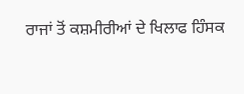ਰਾਜਾਂ ਤੋਂ ਕਸ਼ਮੀਰੀਆਂ ਦੇ ਖਿਲਾਫ ਹਿੰਸਕ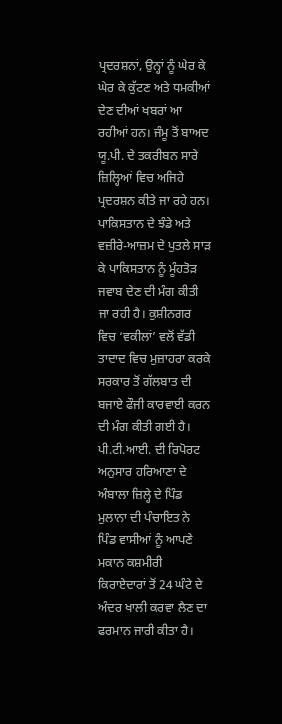ਪ੍ਰਦਰਸ਼ਨਾਂ, ਉਨ੍ਹਾਂ ਨੂੰ ਘੇਰ ਕੇ ਘੇਰ ਕੇ ਕੁੱਟਣ ਅਤੇ ਧਮਕੀਆਂ ਦੇਣ ਦੀਆਂ ਖਬਰਾਂ ਆ ਰਹੀਆਂ ਹਨ। ਜੰਮੂ ਤੋਂ ਬਾਅਦ ਯੂ.ਪੀ. ਦੇ ਤਕਰੀਬਨ ਸਾਰੇ ਜ਼ਿਲ੍ਹਿਆਂ ਵਿਚ ਅਜਿਹੇ ਪ੍ਰਦਰਸ਼ਨ ਕੀਤੇ ਜਾ ਰਹੇ ਹਨ। ਪਾਕਿਸਤਾਨ ਦੇ ਝੰਡੇ ਅਤੇ ਵਜ਼ੀਰੇ-ਆਜ਼ਮ ਦੇ ਪੁਤਲੇ ਸਾੜ ਕੇ ਪਾਕਿਸਤਾਨ ਨੂੰ ਮੂੰਹਤੋੜ ਜਵਾਬ ਦੇਣ ਦੀ ਮੰਗ ਕੀਤੀ ਜਾ ਰਹੀ ਹੈ। ਕੁਸ਼ੀਨਗਰ ਵਿਚ ‘ਵਕੀਲਾਂ’ ਵਲੋਂ ਵੱਡੀ ਤਾਦਾਦ ਵਿਚ ਮੁਜ਼ਾਹਰਾ ਕਰਕੇ ਸਰਕਾਰ ਤੋਂ ਗੱਲਬਾਤ ਦੀ ਬਜਾਏ ਫੌਜੀ ਕਾਰਵਾਈ ਕਰਨ ਦੀ ਮੰਗ ਕੀਤੀ ਗਈ ਹੈ।
ਪੀ.ਟੀ.ਆਈ. ਦੀ ਰਿਪੋਰਟ ਅਨੁਸਾਰ ਹਰਿਆਣਾ ਦੇ ਅੰਬਾਲਾ ਜ਼ਿਲ੍ਹੇ ਦੇ ਪਿੰਡ ਮੁਲਾਨਾ ਦੀ ਪੰਚਾਇਤ ਨੇ ਪਿੰਡ ਵਾਸੀਆਂ ਨੂੰ ਆਪਣੇ ਮਕਾਨ ਕਸ਼ਮੀਰੀ ਕਿਰਾਏਦਾਰਾਂ ਤੋਂ 24 ਘੰਟੇ ਦੇ ਅੰਦਰ ਖਾਲੀ ਕਰਵਾ ਲੈਣ ਦਾ ਫਰਮਾਨ ਜਾਰੀ ਕੀਤਾ ਹੈ।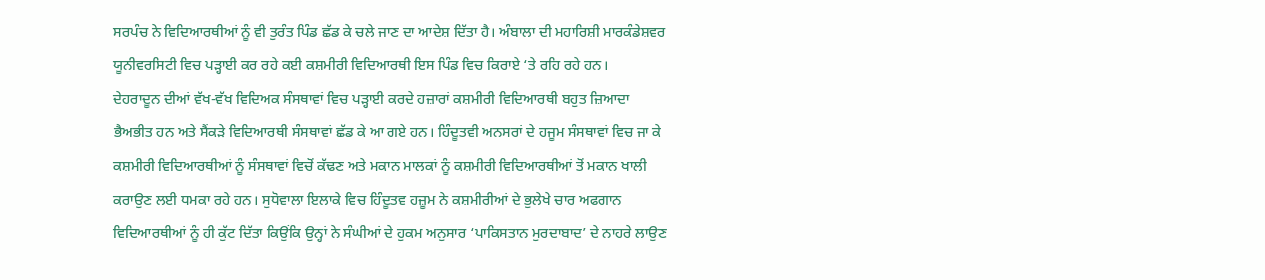ਸਰਪੰਚ ਨੇ ਵਿਦਿਆਰਥੀਆਂ ਨੂੰ ਵੀ ਤੁਰੰਤ ਪਿੰਡ ਛੱਡ ਕੇ ਚਲੇ ਜਾਣ ਦਾ ਆਦੇਸ਼ ਦਿੱਤਾ ਹੈ। ਅੰਬਾਲਾ ਦੀ ਮਹਾਰਿਸ਼ੀ ਮਾਰਕੰਡੇਸ਼ਵਰ ਯੂਨੀਵਰਸਿਟੀ ਵਿਚ ਪੜ੍ਹਾਈ ਕਰ ਰਹੇ ਕਈ ਕਸ਼ਮੀਰੀ ਵਿਦਿਆਰਥੀ ਇਸ ਪਿੰਡ ਵਿਚ ਕਿਰਾਏ ‘ਤੇ ਰਹਿ ਰਹੇ ਹਨ।
ਦੇਹਰਾਦੂਨ ਦੀਆਂ ਵੱਖ-ਵੱਖ ਵਿਦਿਅਕ ਸੰਸਥਾਵਾਂ ਵਿਚ ਪੜ੍ਹਾਈ ਕਰਦੇ ਹਜ਼ਾਰਾਂ ਕਸ਼ਮੀਰੀ ਵਿਦਿਆਰਥੀ ਬਹੁਤ ਜ਼ਿਆਦਾ ਭੈਅਭੀਤ ਹਨ ਅਤੇ ਸੈਂਕੜੇ ਵਿਦਿਆਰਥੀ ਸੰਸਥਾਵਾਂ ਛੱਡ ਕੇ ਆ ਗਏ ਹਨ। ਹਿੰਦੂਤਵੀ ਅਨਸਰਾਂ ਦੇ ਹਜੂਮ ਸੰਸਥਾਵਾਂ ਵਿਚ ਜਾ ਕੇ ਕਸ਼ਮੀਰੀ ਵਿਦਿਆਰਥੀਆਂ ਨੂੰ ਸੰਸਥਾਵਾਂ ਵਿਚੋਂ ਕੱਢਣ ਅਤੇ ਮਕਾਨ ਮਾਲਕਾਂ ਨੂੰ ਕਸ਼ਮੀਰੀ ਵਿਦਿਆਰਥੀਆਂ ਤੋਂ ਮਕਾਨ ਖਾਲੀ ਕਰਾਉਣ ਲਈ ਧਮਕਾ ਰਹੇ ਹਨ। ਸੁਧੋਵਾਲਾ ਇਲਾਕੇ ਵਿਚ ਹਿੰਦੂਤਵ ਹਜ਼ੂਮ ਨੇ ਕਸ਼ਮੀਰੀਆਂ ਦੇ ਭੁਲੇਖੇ ਚਾਰ ਅਫਗਾਨ ਵਿਦਿਆਰਥੀਆਂ ਨੂੰ ਹੀ ਕੁੱਟ ਦਿੱਤਾ ਕਿਉਂਕਿ ਉਨ੍ਹਾਂ ਨੇ ਸੰਘੀਆਂ ਦੇ ਹੁਕਮ ਅਨੁਸਾਰ ‘ਪਾਕਿਸਤਾਨ ਮੁਰਦਾਬਾਦ’ ਦੇ ਨਾਹਰੇ ਲਾਉਣ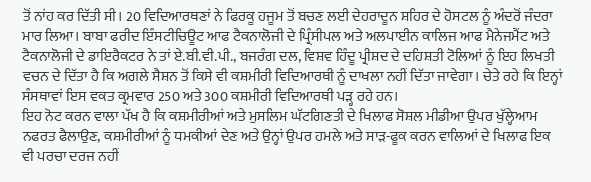ਤੋਂ ਨਾਂਹ ਕਰ ਦਿੱਤੀ ਸੀ। 20 ਵਿਦਿਆਰਥਣਾਂ ਨੇ ਫਿਰਕੂ ਹਜੂਮ ਤੋਂ ਬਚਣ ਲਈ ਦੇਹਰਾਦੂਨ ਸ਼ਹਿਰ ਦੇ ਹੋਸਟਲ ਨੂੰ ਅੰਦਰੋਂ ਜੰਦਰਾ ਮਾਰ ਲਿਆ। ਬਾਬਾ ਫਰੀਦ ਇੰਸਟੀਚਿਊਟ ਆਫ ਟੈਕਨਾਲੋਜੀ ਦੇ ਪ੍ਰਿੰਸੀਪਲ ਅਤੇ ਅਲਪਾਈਨ ਕਾਲਿਜ ਆਫ ਮੈਨੇਜਮੈਂਟ ਅਤੇ ਟੈਕਨਾਲੋਜੀ ਦੇ ਡਾਇਰੈਕਟਰ ਨੇ ਤਾਂ ਏ.ਬੀ.ਵੀ.ਪੀ., ਬਜਰੰਗ ਦਲ, ਵਿਸ਼ਵ ਹਿੰਦੂ ਪ੍ਰੀਸ਼ਦ ਦੇ ਦਹਿਸ਼ਤੀ ਟੋਲਿਆਂ ਨੂੰ ਇਹ ਲਿਖਤੀ ਵਚਨ ਦੇ ਦਿੱਤਾ ਹੈ ਕਿ ਅਗਲੇ ਸੈਸ਼ਨ ਤੋਂ ਕਿਸੇ ਵੀ ਕਸ਼ਮੀਰੀ ਵਿਦਿਆਰਥੀ ਨੂੰ ਦਾਖਲਾ ਨਹੀਂ ਦਿੱਤਾ ਜਾਵੇਗਾ। ਚੇਤੇ ਰਹੇ ਕਿ ਇਨ੍ਹਾਂ ਸੰਸਥਾਵਾਂ ਇਸ ਵਕਤ ਕ੍ਰਮਵਾਰ 250 ਅਤੇ 300 ਕਸ਼ਮੀਰੀ ਵਿਦਿਆਰਥੀ ਪੜ੍ਹ ਰਹੇ ਹਨ।
ਇਹ ਨੋਟ ਕਰਨ ਵਾਲਾ ਪੱਖ ਹੈ ਕਿ ਕਸ਼ਮੀਰੀਆਂ ਅਤੇ ਮੁਸਲਿਮ ਘੱਟਗਿਣਤੀ ਦੇ ਖਿਲਾਫ ਸੋਸ਼ਲ ਮੀਡੀਆ ਉਪਰ ਖੁੱਲ੍ਹੇਆਮ ਨਫਰਤ ਫੈਲਾਉਣ, ਕਸ਼ਮੀਰੀਆਂ ਨੂੰ ਧਮਕੀਆਂ ਦੇਣ ਅਤੇ ਉਨ੍ਹਾਂ ਉਪਰ ਹਮਲੇ ਅਤੇ ਸਾੜ-ਫੂਕ ਕਰਨ ਵਾਲਿਆਂ ਦੇ ਖਿਲਾਫ ਇਕ ਵੀ ਪਰਚਾ ਦਰਜ ਨਹੀਂ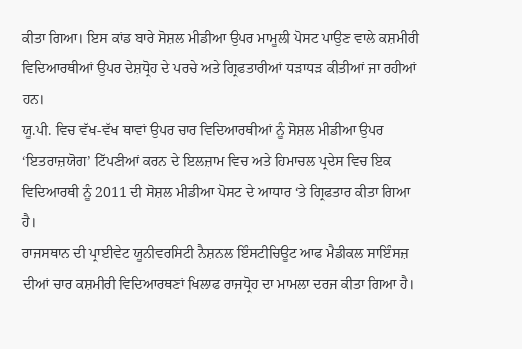ਕੀਤਾ ਗਿਆ। ਇਸ ਕਾਂਡ ਬਾਰੇ ਸੋਸ਼ਲ ਮੀਡੀਆ ਉਪਰ ਮਾਮੂਲੀ ਪੋਸਟ ਪਾਉਣ ਵਾਲੇ ਕਸ਼ਮੀਰੀ ਵਿਦਿਆਰਥੀਆਂ ਉਪਰ ਦੇਸ਼ਧ੍ਰੋਹ ਦੇ ਪਰਚੇ ਅਤੇ ਗ੍ਰਿਫਤਾਰੀਆਂ ਧੜਾਧੜ ਕੀਤੀਆਂ ਜਾ ਰਹੀਆਂ ਹਨ।
ਯੂ.ਪੀ. ਵਿਚ ਵੱਖ-ਵੱਖ ਥਾਵਾਂ ਉਪਰ ਚਾਰ ਵਿਦਿਆਰਥੀਆਂ ਨੂੰ ਸੋਸ਼ਲ ਮੀਡੀਆ ਉਪਰ ‘ਇਤਰਾਜ਼ਯੋਗ’ ਟਿੱਪਣੀਆਂ ਕਰਨ ਦੇ ਇਲਜ਼ਾਮ ਵਿਚ ਅਤੇ ਹਿਮਾਚਲ ਪ੍ਰਦੇਸ ਵਿਚ ਇਕ ਵਿਦਿਆਰਥੀ ਨੂੰ 2011 ਦੀ ਸੋਸ਼ਲ ਮੀਡੀਆ ਪੋਸਟ ਦੇ ਆਧਾਰ ‘ਤੇ ਗ੍ਰਿਫਤਾਰ ਕੀਤਾ ਗਿਆ ਹੈ।
ਰਾਜਸਥਾਨ ਦੀ ਪ੍ਰਾਈਵੇਟ ਯੂਨੀਵਰਸਿਟੀ ਨੈਸ਼ਨਲ ਇੰਸਟੀਚਿਊਟ ਆਫ ਮੈਡੀਕਲ ਸਾਇੰਸਜ਼ ਦੀਆਂ ਚਾਰ ਕਸ਼ਮੀਰੀ ਵਿਦਿਆਰਥਣਾਂ ਖਿਲਾਫ ਰਾਜਧ੍ਰੋਹ ਦਾ ਮਾਮਲਾ ਦਰਜ ਕੀਤਾ ਗਿਆ ਹੈ।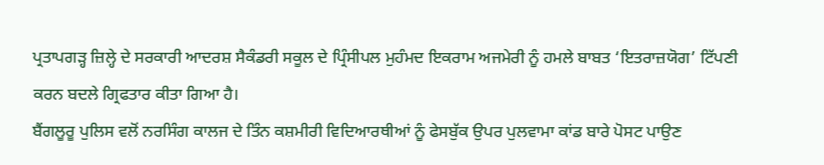ਪ੍ਰਤਾਪਗੜ੍ਹ ਜ਼ਿਲ੍ਹੇ ਦੇ ਸਰਕਾਰੀ ਆਦਰਸ਼ ਸੈਕੰਡਰੀ ਸਕੂਲ ਦੇ ਪ੍ਰਿੰਸੀਪਲ ਮੁਹੰਮਦ ਇਕਰਾਮ ਅਜਮੇਰੀ ਨੂੰ ਹਮਲੇ ਬਾਬਤ ‘ਇਤਰਾਜ਼ਯੋਗ’ ਟਿੱਪਣੀ ਕਰਨ ਬਦਲੇ ਗ੍ਰਿਫਤਾਰ ਕੀਤਾ ਗਿਆ ਹੈ।
ਬੈਂਗਲੂਰੂ ਪੁਲਿਸ ਵਲੋਂ ਨਰਸਿੰਗ ਕਾਲਜ ਦੇ ਤਿੰਨ ਕਸ਼ਮੀਰੀ ਵਿਦਿਆਰਥੀਆਂ ਨੂੰ ਫੇਸਬੁੱਕ ਉਪਰ ਪੁਲਵਾਮਾ ਕਾਂਡ ਬਾਰੇ ਪੋਸਟ ਪਾਉਣ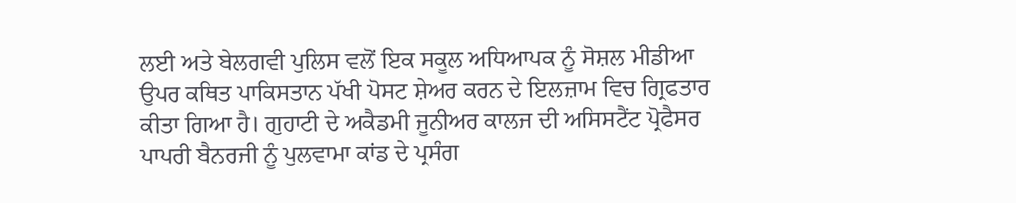ਲਈ ਅਤੇ ਬੇਲਗਵੀ ਪੁਲਿਸ ਵਲੋਂ ਇਕ ਸਕੂਲ ਅਧਿਆਪਕ ਨੂੰ ਸੋਸ਼ਲ ਮੀਡੀਆ ਉਪਰ ਕਥਿਤ ਪਾਕਿਸਤਾਨ ਪੱਖੀ ਪੋਸਟ ਸ਼ੇਅਰ ਕਰਨ ਦੇ ਇਲਜ਼ਾਮ ਵਿਚ ਗ੍ਰਿਫਤਾਰ ਕੀਤਾ ਗਿਆ ਹੈ। ਗੁਹਾਟੀ ਦੇ ਅਕੈਡਮੀ ਜੂਨੀਅਰ ਕਾਲਜ ਦੀ ਅਸਿਸਟੈਂਟ ਪ੍ਰੋਫੈਸਰ ਪਾਪਰੀ ਬੈਨਰਜੀ ਨੂੰ ਪੁਲਵਾਮਾ ਕਾਂਡ ਦੇ ਪ੍ਰਸੰਗ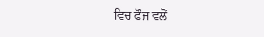ਵਿਚ ਫੌਜ ਵਲੋਂ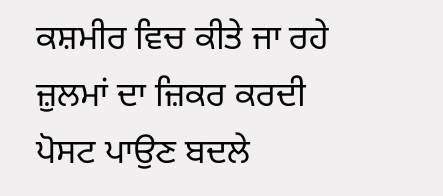ਕਸ਼ਮੀਰ ਵਿਚ ਕੀਤੇ ਜਾ ਰਹੇ ਜ਼ੁਲਮਾਂ ਦਾ ਜ਼ਿਕਰ ਕਰਦੀ ਪੋਸਟ ਪਾਉਣ ਬਦਲੇ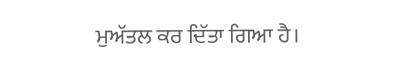ਮੁਅੱਤਲ ਕਰ ਦਿੱਤਾ ਗਿਆ ਹੈ।